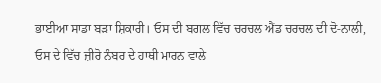ਭਾਈਆ ਸਾਡਾ ਬੜਾ ਸ਼ਿਕਾਰੀ। ਓਸ ਦੀ ਬਗਲ ਵਿੱਚ ਚਰਚਲ ਐਂਡ ਚਰਚਲ ਦੀ ਦੋ-ਨਾਲੀ,
ਓਸ ਦੇ ਵਿੱਚ ਜ਼ੀਰੋ ਨੰਬਰ ਦੇ ਹਾਥੀ ਮਾਰਨ ਵਾਲੇ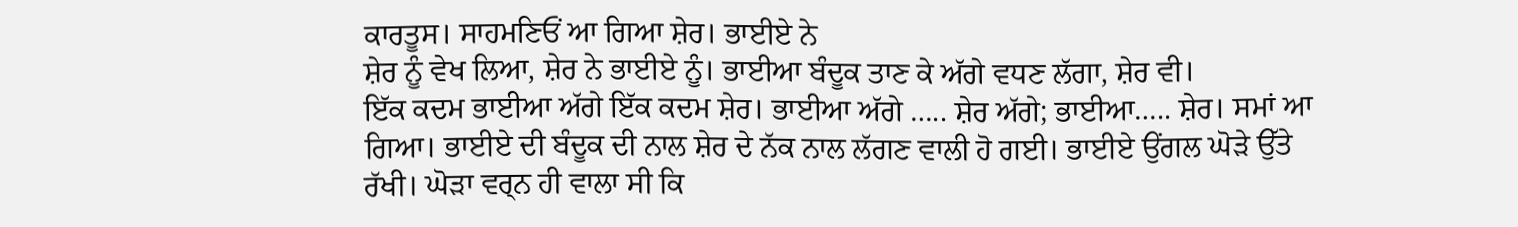ਕਾਰਤੂਸ। ਸਾਹਮਣਿਓਂ ਆ ਗਿਆ ਸ਼ੇਰ। ਭਾਈਏ ਨੇ
ਸ਼ੇਰ ਨੂੰ ਵੇਖ ਲਿਆ, ਸ਼ੇਰ ਨੇ ਭਾਈਏ ਨੂੰ। ਭਾਈਆ ਬੰਦੂਕ ਤਾਣ ਕੇ ਅੱਗੇ ਵਧਣ ਲੱਗਾ, ਸ਼ੇਰ ਵੀ।
ਇੱਕ ਕਦਮ ਭਾਈਆ ਅੱਗੇ ਇੱਕ ਕਦਮ ਸ਼ੇਰ। ਭਾਈਆ ਅੱਗੇ ….. ਸ਼ੇਰ ਅੱਗੇ; ਭਾਈਆ….. ਸ਼ੇਰ। ਸਮਾਂ ਆ
ਗਿਆ। ਭਾਈਏ ਦੀ ਬੰਦੂਕ ਦੀ ਨਾਲ ਸ਼ੇਰ ਦੇ ਨੱਕ ਨਾਲ ਲੱਗਣ ਵਾਲੀ ਹੋ ਗਈ। ਭਾਈਏ ਉਂਗਲ ਘੋੜੇ ਉੱਤੇ
ਰੱਖੀ। ਘੋੜਾ ਵਰ੍ਨ ਹੀ ਵਾਲਾ ਸੀ ਕਿ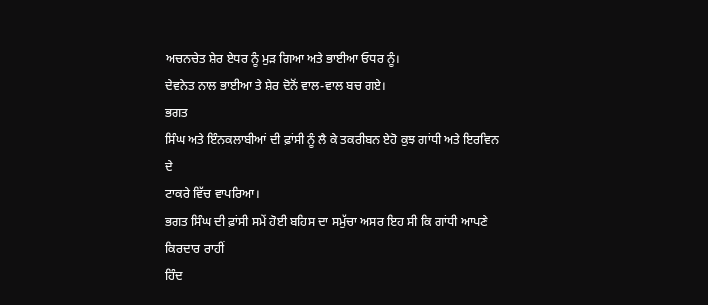ਅਚਨਚੇਤ ਸ਼ੇਰ ਏਧਰ ਨੂੰ ਮੁੜ ਗਿਆ ਅਤੇ ਭਾਈਆ ਓਧਰ ਨੂੰ।
ਦੇਵਨੇਤ ਨਾਲ ਭਾਈਆ ਤੇ ਸ਼ੇਰ ਦੋਨੋਂ ਵਾਲ-ਵਾਲ ਬਚ ਗਏ।
ਭਗਤ
ਸਿੰਘ ਅਤੇ ਇੰਨਕਲਾਬੀਆਂ ਦੀ ਫ਼ਾਂਸੀ ਨੂੰ ਲੈ ਕੇ ਤਕਰੀਬਨ ਏਹੋ ਕੁਝ ਗਾਂਧੀ ਅਤੇ ਇਰਵਿਨ ਦੇ
ਟਾਕਰੇ ਵਿੱਚ ਵਾਪਰਿਆ।
ਭਗਤ ਸਿੰਘ ਦੀ ਫ਼ਾਂਸੀ ਸਮੇਂ ਹੋਈ ਬਹਿਸ ਦਾ ਸਮੁੱਚਾ ਅਸਰ ਇਹ ਸੀ ਕਿ ਗਾਂਧੀ ਆਪਣੇ ਕਿਰਦਾਰ ਰਾਹੀਂ
ਹਿੰਦ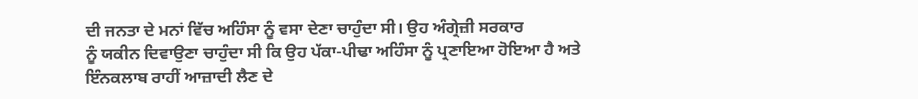ਦੀ ਜਨਤਾ ਦੇ ਮਨਾਂ ਵਿੱਚ ਅਹਿੰਸਾ ਨੂੰ ਵਸਾ ਦੇਣਾ ਚਾਹੁੰਦਾ ਸੀ। ਉਹ ਅੰਗ੍ਰੇਜ਼ੀ ਸਰਕਾਰ
ਨੂੰ ਯਕੀਨ ਦਿਵਾਉਣਾ ਚਾਹੁੰਦਾ ਸੀ ਕਿ ਉਹ ਪੱਕਾ-ਪੀਢਾ ਅਹਿੰਸਾ ਨੂੰ ਪ੍ਰਣਾਇਆ ਹੋਇਆ ਹੈ ਅਤੇ
ਇੰਨਕਲਾਬ ਰਾਹੀਂ ਆਜ਼ਾਦੀ ਲੈਣ ਦੇ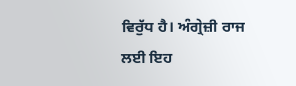ਵਿਰੁੱਧ ਹੈ। ਅੰਗ੍ਰੇਜ਼ੀ ਰਾਜ ਲਈ ਇਹ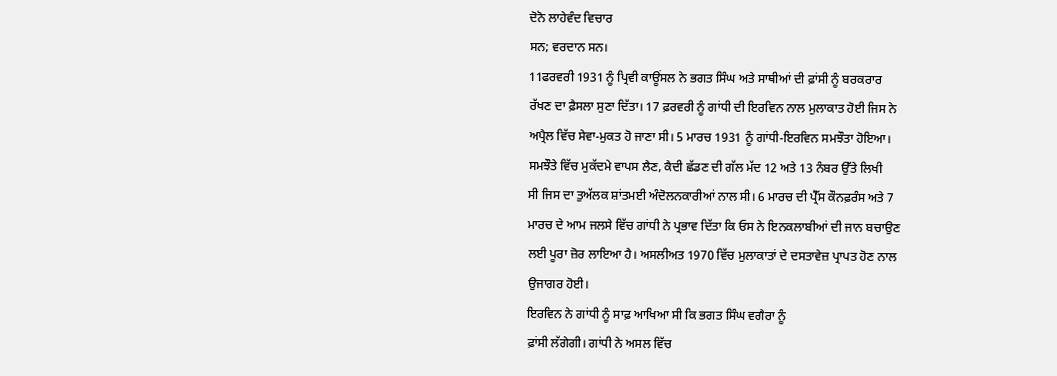ਦੋਨੋ ਲਾਹੇਵੰਦ ਵਿਚਾਰ
ਸਨ; ਵਰਦਾਨ ਸਨ।
11ਫਰਵਰੀ 1931 ਨੂੰ ਪ੍ਰਿਵੀ ਕਾਊਂਸਲ ਨੇ ਭਗਤ ਸਿੰਘ ਅਤੇ ਸਾਥੀਆਂ ਦੀ ਫ਼ਾਂਸੀ ਨੂੰ ਬਰਕਰਾਰ
ਰੱਖਣ ਦਾ ਫ਼ੈਸਲਾ ਸੁਣਾ ਦਿੱਤਾ। 17 ਫ਼ਰਵਰੀ ਨੂੰ ਗਾਂਧੀ ਦੀ ਇਰਵਿਨ ਨਾਲ ਮੁਲਾਕਾਤ ਹੋਈ ਜਿਸ ਨੇ
ਅਪ੍ਰੈਲ ਵਿੱਚ ਸੇਵਾ-ਮੁਕਤ ਹੋ ਜਾਣਾ ਸੀ। 5 ਮਾਰਚ 1931 ਨੂੰ ਗਾਂਧੀ-ਇਰਵਿਨ ਸਮਝੌਤਾ ਹੋਇਆ।
ਸਮਝੌਤੇ ਵਿੱਚ ਮੁਕੱਦਮੇ ਵਾਪਸ ਲੈਣ, ਕੈਦੀ ਛੱਡਣ ਦੀ ਗੱਲ ਮੱਦ 12 ਅਤੇ 13 ਨੰਬਰ ਉੱਤੇ ਲਿਖੀ
ਸੀ ਜਿਸ ਦਾ ਤੁਅੱਲਕ ਸ਼ਾਂਤਮਈ ਅੰਦੋਲਨਕਾਰੀਆਂ ਨਾਲ ਸੀ। 6 ਮਾਰਚ ਦੀ ਪ੍ਰੈੱਸ ਕੌਨਫ਼ਰੰਸ ਅਤੇ 7
ਮਾਰਚ ਦੇ ਆਮ ਜਲਸੇ ਵਿੱਚ ਗਾਂਧੀ ਨੇ ਪ੍ਰਭਾਵ ਦਿੱਤਾ ਕਿ ਓਸ ਨੇ ਇਨਕਲਾਬੀਆਂ ਦੀ ਜਾਨ ਬਚਾਉਣ
ਲਈ ਪੂਰਾ ਜ਼ੋਰ ਲਾਇਆ ਹੈ। ਅਸਲੀਅਤ 1970 ਵਿੱਚ ਮੁਲਾਕਾਤਾਂ ਦੇ ਦਸਤਾਵੇਜ਼ ਪ੍ਰਾਪਤ ਹੋਣ ਨਾਲ
ਉਜਾਗਰ ਹੋਈ।
ਇਰਵਿਨ ਨੇ ਗਾਂਧੀ ਨੂੰ ਸਾਫ਼ ਆਖਿਆ ਸੀ ਕਿ ਭਗਤ ਸਿੰਘ ਵਗੈਰਾ ਨੂੰ
ਫ਼ਾਂਸੀ ਲੱਗੇਗੀ। ਗਾਂਧੀ ਨੇ ਅਸਲ ਵਿੱਚ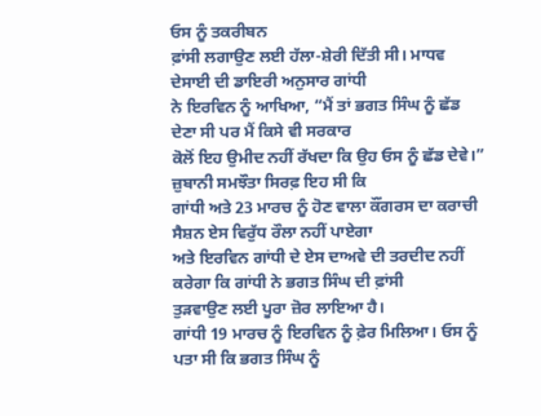ਓਸ ਨੂੰ ਤਕਰੀਬਨ
ਫ਼ਾਂਸੀ ਲਗਾਉਣ ਲਈ ਹੱਲਾ-ਸ਼ੇਰੀ ਦਿੱਤੀ ਸੀ। ਮਾਧਵ ਦੇਸਾਈ ਦੀ ਡਾਇਰੀ ਅਨੁਸਾਰ ਗਾਂਧੀ
ਨੇ ਇਰਵਿਨ ਨੂੰ ਆਖਿਆ, “ਮੈਂ ਤਾਂ ਭਗਤ ਸਿੰਘ ਨੂੰ ਛੱਡ ਦੇਣਾ ਸੀ ਪਰ ਮੈਂ ਕਿਸੇ ਵੀ ਸਰਕਾਰ
ਕੋਲੋਂ ਇਹ ਉਮੀਦ ਨਹੀਂ ਰੱਖਦਾ ਕਿ ਉਹ ਓਸ ਨੂੰ ਛੱਡ ਦੇਵੇ।” ਜ਼ੁਬਾਨੀ ਸਮਝੌਤਾ ਸਿਰਫ਼ ਇਹ ਸੀ ਕਿ
ਗਾਂਧੀ ਅਤੇ 23 ਮਾਰਚ ਨੂੰ ਹੋਣ ਵਾਲਾ ਕੌਂਗਰਸ ਦਾ ਕਰਾਚੀ ਸੈਸ਼ਨ ਏਸ ਵਿਰੁੱਧ ਰੌਲਾ ਨਹੀਂ ਪਾਏਗਾ
ਅਤੇ ਇਰਵਿਨ ਗਾਂਧੀ ਦੇ ਏਸ ਦਾਅਵੇ ਦੀ ਤਰਦੀਦ ਨਹੀਂ ਕਰੇਗਾ ਕਿ ਗਾਂਧੀ ਨੇ ਭਗਤ ਸਿੰਘ ਦੀ ਫ਼ਾਂਸੀ
ਤੁੜਵਾਉਣ ਲਈ ਪੂਰਾ ਜ਼ੋਰ ਲਾਇਆ ਹੈ।
ਗਾਂਧੀ 19 ਮਾਰਚ ਨੂੰ ਇਰਵਿਨ ਨੂੰ ਫ਼ੇਰ ਮਿਲਿਆ। ਓਸ ਨੂੰ ਪਤਾ ਸੀ ਕਿ ਭਗਤ ਸਿੰਘ ਨੂੰ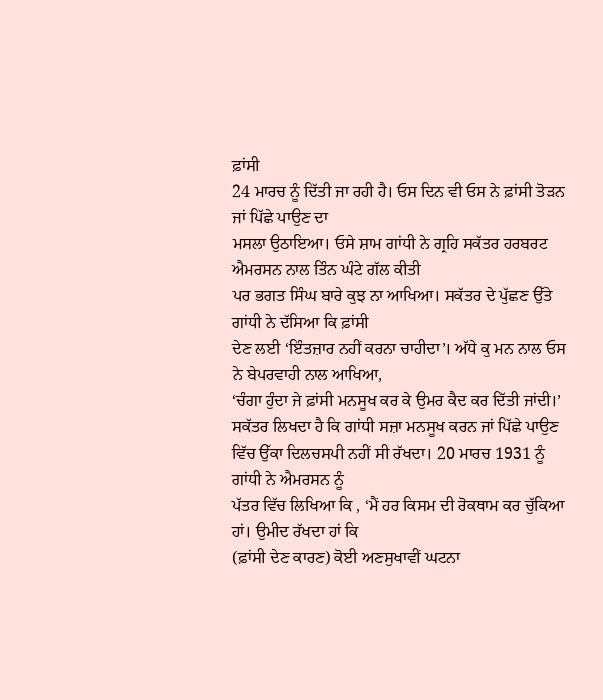ਫ਼ਾਂਸੀ
24 ਮਾਰਚ ਨੂੰ ਦਿੱਤੀ ਜਾ ਰਹੀ ਹੈ। ਓਸ ਦਿਨ ਵੀ ਓਸ ਨੇ ਫ਼ਾਂਸੀ ਤੋੜਨ ਜਾਂ ਪਿੱਛੇ ਪਾਉਣ ਦਾ
ਮਸਲਾ ਉਠਾਇਆ। ਓਸੇ ਸ਼ਾਮ ਗਾਂਧੀ ਨੇ ਗ੍ਰਹਿ ਸਕੱਤਰ ਹਰਬਰਟ ਐਮਰਸਨ ਨਾਲ ਤਿੰਨ ਘੰਟੇ ਗੱਲ ਕੀਤੀ
ਪਰ ਭਗਤ ਸਿੰਘ ਬਾਰੇ ਕੁਝ ਨਾ ਆਖਿਆ। ਸਕੱਤਰ ਦੇ ਪੁੱਛਣ ਉੱਤੇ ਗਾਂਧੀ ਨੇ ਦੱਸਿਆ ਕਿ ਫ਼ਾਂਸੀ
ਦੇਣ ਲਈ ‘ਇੰਤਜ਼ਾਰ ਨਹੀਂ ਕਰਨਾ ਚਾਹੀਦਾ’। ਅੱਧੇ ਕੁ ਮਨ ਨਾਲ ਓਸ ਨੇ ਬੇਪਰਵਾਹੀ ਨਾਲ ਆਖਿਆ,
‘ਚੰਗਾ ਹੁੰਦਾ ਜੇ ਫ਼ਾਂਸੀ ਮਨਸੂਖ ਕਰ ਕੇ ਉਮਰ ਕੈਦ ਕਰ ਦਿੱਤੀ ਜਾਂਦੀ।’
ਸਕੱਤਰ ਲਿਖਦਾ ਹੈ ਕਿ ਗਾਂਧੀ ਸਜ਼ਾ ਮਨਸੂਖ ਕਰਨ ਜਾਂ ਪਿੱਛੇ ਪਾਉਣ
ਵਿੱਚ ਉੱਕਾ ਦਿਲਚਸਪੀ ਨਹੀਂ ਸੀ ਰੱਖਦਾ। 20 ਮਾਰਚ 1931 ਨੂੰ ਗਾਂਧੀ ਨੇ ਐਮਰਸਨ ਨੂੰ
ਪੱਤਰ ਵਿੱਚ ਲਿਖਿਆ ਕਿ , ‘ਮੈਂ ਹਰ ਕਿਸਮ ਦੀ ਰੋਕਥਾਮ ਕਰ ਚੁੱਕਿਆ ਹਾਂ। ਉਮੀਦ ਰੱਖਦਾ ਹਾਂ ਕਿ
(ਫ਼ਾਂਸੀ ਦੇਣ ਕਾਰਣ) ਕੋਈ ਅਣਸੁਖਾਵੀਂ ਘਟਨਾ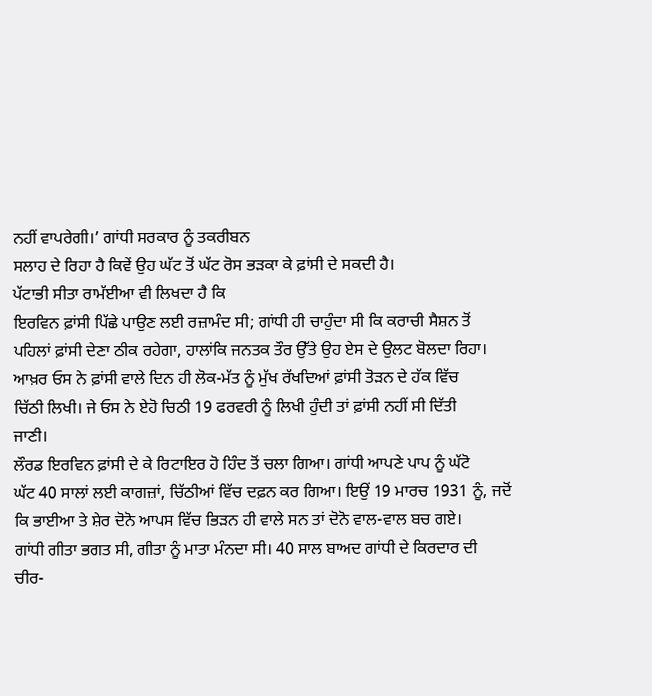ਨਹੀਂ ਵਾਪਰੇਗੀ।’ ਗਾਂਧੀ ਸਰਕਾਰ ਨੂੰ ਤਕਰੀਬਨ
ਸਲਾਹ ਦੇ ਰਿਹਾ ਹੈ ਕਿਵੇਂ ਉਹ ਘੱਟ ਤੋਂ ਘੱਟ ਰੋਸ ਭੜਕਾ ਕੇ ਫ਼ਾਂਸੀ ਦੇ ਸਕਦੀ ਹੈ।
ਪੱਟਾਭੀ ਸੀਤਾ ਰਾਮੱਈਆ ਵੀ ਲਿਖਦਾ ਹੈ ਕਿ
ਇਰਵਿਨ ਫ਼ਾਂਸੀ ਪਿੱਛੇ ਪਾਉਣ ਲਈ ਰਜ਼ਾਮੰਦ ਸੀ; ਗਾਂਧੀ ਹੀ ਚਾਹੁੰਦਾ ਸੀ ਕਿ ਕਰਾਚੀ ਸੈਸ਼ਨ ਤੋਂ
ਪਹਿਲਾਂ ਫ਼ਾਂਸੀ ਦੇਣਾ ਠੀਕ ਰਹੇਗਾ, ਹਾਲਾਂਕਿ ਜਨਤਕ ਤੌਰ ਉੱਤੇ ਉਹ ਏਸ ਦੇ ਉਲਟ ਬੋਲਦਾ ਰਿਹਾ।
ਆਖ਼ਰ ਓਸ ਨੇ ਫ਼ਾਂਸੀ ਵਾਲੇ ਦਿਨ ਹੀ ਲੋਕ-ਮੱਤ ਨੂੰ ਮੁੱਖ ਰੱਖਦਿਆਂ ਫ਼ਾਂਸੀ ਤੋੜਨ ਦੇ ਹੱਕ ਵਿੱਚ
ਚਿੱਠੀ ਲਿਖੀ। ਜੇ ਓਸ ਨੇ ਏਹੋ ਚਿਠੀ 19 ਫਰਵਰੀ ਨੂੰ ਲਿਖੀ ਹੁੰਦੀ ਤਾਂ ਫ਼ਾਂਸੀ ਨਹੀਂ ਸੀ ਦਿੱਤੀ
ਜਾਣੀ।
ਲੌਰਡ ਇਰਵਿਨ ਫ਼ਾਂਸੀ ਦੇ ਕੇ ਰਿਟਾਇਰ ਹੋ ਹਿੰਦ ਤੋਂ ਚਲਾ ਗਿਆ। ਗਾਂਧੀ ਆਪਣੇ ਪਾਪ ਨੂੰ ਘੱਟੋ
ਘੱਟ 40 ਸਾਲਾਂ ਲਈ ਕਾਗਜ਼ਾਂ, ਚਿੱਠੀਆਂ ਵਿੱਚ ਦਫ਼ਨ ਕਰ ਗਿਆ। ਇਉਂ 19 ਮਾਰਚ 1931 ਨੂੰ, ਜਦੋਂ
ਕਿ ਭਾਈਆ ਤੇ ਸ਼ੇਰ ਦੋਨੋ ਆਪਸ ਵਿੱਚ ਭਿੜਨ ਹੀ ਵਾਲੇ ਸਨ ਤਾਂ ਦੋਨੋ ਵਾਲ-ਵਾਲ ਬਚ ਗਏ।
ਗਾਂਧੀ ਗੀਤਾ ਭਗਤ ਸੀ, ਗੀਤਾ ਨੂੰ ਮਾਤਾ ਮੰਨਦਾ ਸੀ। 40 ਸਾਲ ਬਾਅਦ ਗਾਂਧੀ ਦੇ ਕਿਰਦਾਰ ਦੀ
ਚੀਰ-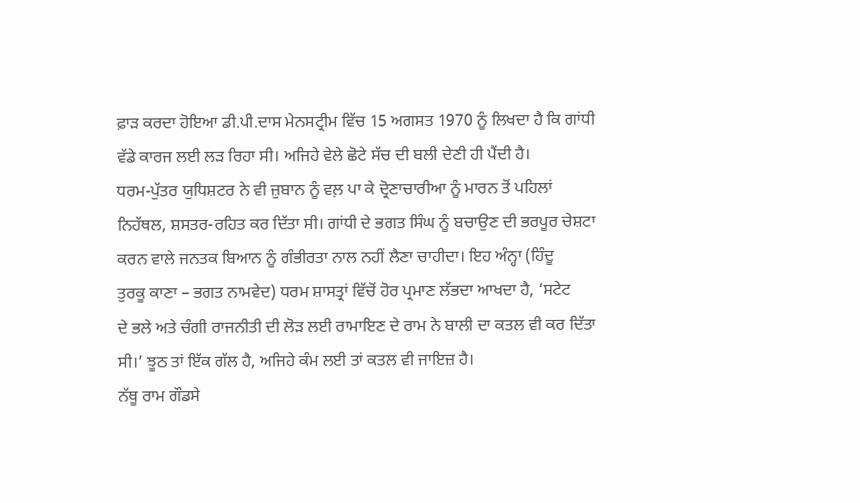ਫ਼ਾੜ ਕਰਦਾ ਹੋਇਆ ਡੀ.ਪੀ.ਦਾਸ ਮੇਨਸਟ੍ਰੀਮ ਵਿੱਚ 15 ਅਗਸਤ 1970 ਨੂੰ ਲਿਖਦਾ ਹੈ ਕਿ ਗਾਂਧੀ
ਵੱਡੇ ਕਾਰਜ ਲਈ ਲੜ ਰਿਹਾ ਸੀ। ਅਜਿਹੇ ਵੇਲੇ ਛੋਟੇ ਸੱਚ ਦੀ ਬਲੀ ਦੇਣੀ ਹੀ ਪੈਂਦੀ ਹੈ।
ਧਰਮ-ਪੁੱਤਰ ਯੁਧਿਸ਼ਟਰ ਨੇ ਵੀ ਜ਼ੁਬਾਨ ਨੂੰ ਵਲ਼ ਪਾ ਕੇ ਦ੍ਰੋਣਾਚਾਰੀਆ ਨੂੰ ਮਾਰਨ ਤੋਂ ਪਹਿਲਾਂ
ਨਿਹੱਥਲ, ਸ਼ਸਤਰ-ਰਹਿਤ ਕਰ ਦਿੱਤਾ ਸੀ। ਗਾਂਧੀ ਦੇ ਭਗਤ ਸਿੰਘ ਨੂੰ ਬਚਾਉਣ ਦੀ ਭਰਪੂਰ ਚੇਸ਼ਟਾ
ਕਰਨ ਵਾਲੇ ਜਨਤਕ ਬਿਆਨ ਨੂੰ ਗੰਭੀਰਤਾ ਨਾਲ ਨਹੀਂ ਲੈਣਾ ਚਾਹੀਦਾ। ਇਹ ਅੰਨ੍ਹਾ (ਹਿੰਦੂ
ਤੁਰਕੂ ਕਾਣਾ – ਭਗਤ ਨਾਮਵੇਦ) ਧਰਮ ਸ਼ਾਸਤ੍ਰਾਂ ਵਿੱਚੋਂ ਹੋਰ ਪ੍ਰਮਾਣ ਲੱਭਦਾ ਆਖਦਾ ਹੈ, ‘ਸਟੇਟ
ਦੇ ਭਲੇ ਅਤੇ ਚੰਗੀ ਰਾਜਨੀਤੀ ਦੀ ਲੋੜ ਲਈ ਰਾਮਾਇਣ ਦੇ ਰਾਮ ਨੇ ਬਾਲੀ ਦਾ ਕਤਲ ਵੀ ਕਰ ਦਿੱਤਾ
ਸੀ।’ ਝੂਠ ਤਾਂ ਇੱਕ ਗੱਲ ਹੈ, ਅਜਿਹੇ ਕੰਮ ਲਈ ਤਾਂ ਕਤਲ ਵੀ ਜਾਇਜ਼ ਹੈ।
ਨੱਥੂ ਰਾਮ ਗੌਡਸੇ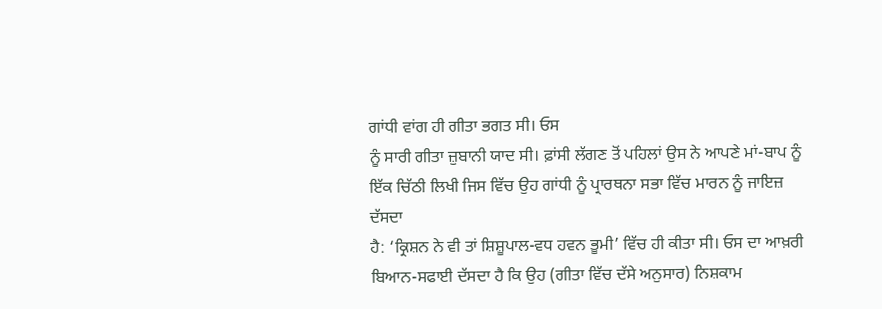ਗਾਂਧੀ ਵਾਂਗ ਹੀ ਗੀਤਾ ਭਗਤ ਸੀ। ਓਸ
ਨੂੰ ਸਾਰੀ ਗੀਤਾ ਜ਼ੁਬਾਨੀ ਯਾਦ ਸੀ। ਫ਼ਾਂਸੀ ਲੱਗਣ ਤੋਂ ਪਹਿਲਾਂ ਉਸ ਨੇ ਆਪਣੇ ਮਾਂ-ਬਾਪ ਨੂੰ
ਇੱਕ ਚਿੱਠੀ ਲਿਖੀ ਜਿਸ ਵਿੱਚ ਉਹ ਗਾਂਧੀ ਨੂੰ ਪ੍ਰਾਰਥਨਾ ਸਭਾ ਵਿੱਚ ਮਾਰਨ ਨੂੰ ਜਾਇਜ਼ ਦੱਸਦਾ
ਹੈ: ‘ਕ੍ਰਿਸ਼ਨ ਨੇ ਵੀ ਤਾਂ ਸ਼ਿਸ਼ੂਪਾਲ-ਵਧ ਹਵਨ ਭੂਮੀ’ ਵਿੱਚ ਹੀ ਕੀਤਾ ਸੀ। ਓਸ ਦਾ ਆਖ਼ਰੀ
ਬਿਆਨ-ਸਫਾਈ ਦੱਸਦਾ ਹੈ ਕਿ ਉਹ (ਗੀਤਾ ਵਿੱਚ ਦੱਸੇ ਅਨੁਸਾਰ) ਨਿਸ਼ਕਾਮ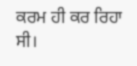ਕਰਮ ਹੀ ਕਰ ਰਿਹਾ ਸੀ।